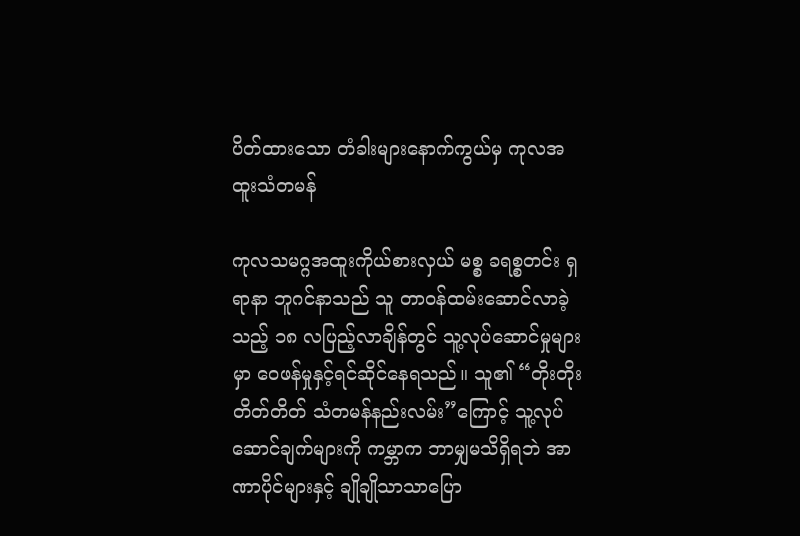ပိတ်ထားသော တံခါးများနောက်ကွယ်မှ ကုလအထူးသံတမန်

ကုလသမဂ္ဂအထူးကိုယ်စားလှယ် မစ္စ ခရစ္စတင်း ရှရာနာ ဘူဂင်နာသည် သူ တာဝန်ထမ်းဆောင်လာခဲ့သည့် ၁၈ လပြည့်လာချိန်တွင် သူ့လုပ်ဆောင်မှုများမှာ ဝေဖန်မှုနှင့်ရင်ဆိုင်နေရသည်။ သူ၏ “တိုးတိုးတိတ်တိတ် သံတမန်နည်းလမ်း”ကြောင့် သူ့လုပ်ဆောင်ချက်များကို ကမ္ဘာက ဘာမျှမသိရှိရဘဲ အာဏာပိုင်များနှင့် ချိုချိုသာသာပြော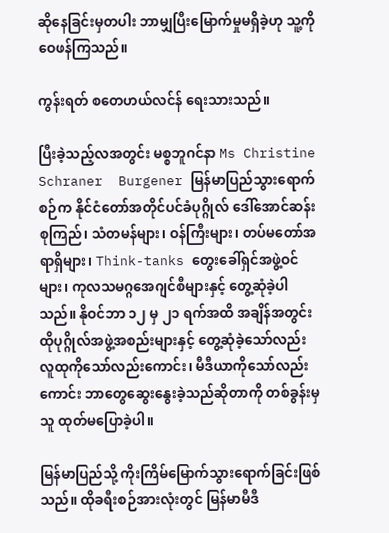ဆိုနေခြင်းမှတပါး ဘာမျှပြီးမြောက်မှုမရှိခဲ့ဟု သူ့ကိုဝေဖန်ကြသည်။

ကွန်းရတ် စတေဟယ်လင်န် ရေးသားသည်။

ပြီးခဲ့သည့်လအတွင်း မစ္စဘူဂင်နာ Ms Christine Schraner  Burgener မြန်မာပြည်သွားရောက်စဉ်က နိုင်ငံတော်အတိုင်ပင်ခံပုဂ္ဂိုလ် ဒေါ်အောင်ဆန်းစုကြည်၊ သံတမန်များ၊ ဝန်ကြီးများ၊ တပ်မတော်အရာရှိများ၊ Think-tanks တွေးခေါ်ရှင်အဖွဲ့ဝင်များ၊ ကုလသမဂ္ဂအေဂျင်စီများနှင့် တွေ့ဆုံခဲ့ပါသည်။ နိုဝင်ဘာ ၁၂ မှ ၂၁ ရက်အထိ အချိန်အတွင်း ထိုပုဂ္ဂိုလ်အဖွဲ့အစည်းများနှင့် တွေ့ဆုံခဲ့သော်လည်း လူထုကိုသော်လည်းကောင်း၊ မီဒီယာကိုသော်လည်းကောင်း ဘာတွေဆွေးနွေးခဲ့သည်ဆိုတာကို တစ်ခွန်းမှ သူ ထုတ်မပြောခဲ့ပါ။

မြန်မာပြည်သို့ ကိုးကြိမ်မြောက်သွားရောက်ခြင်းဖြစ်သည်။ ထိုခရီးစဉ်အားလုံးတွင် မြန်မာမီဒီ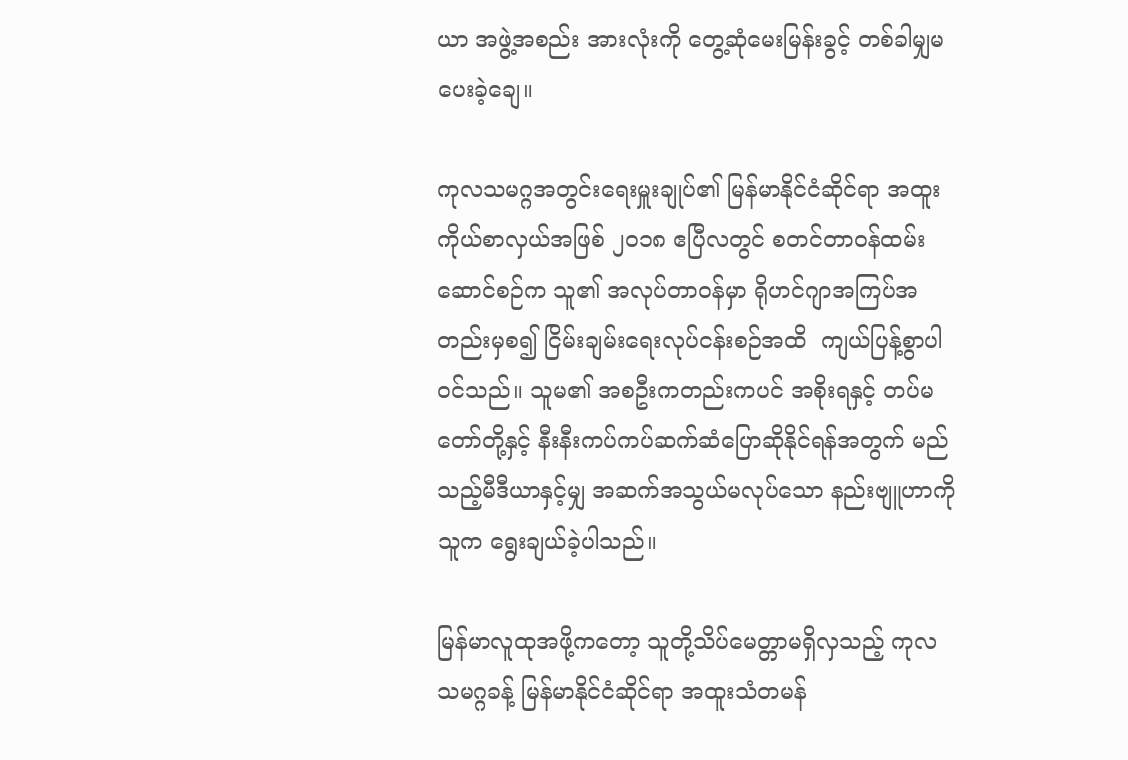ယာ အဖွဲ့အစည်း အားလုံးကို တွေ့ဆုံမေးမြန်းခွင့် တစ်ခါမျှမပေးခဲ့ချေ။

ကုလသမဂ္ဂအတွင်းရေးမှူးချုပ်၏ မြန်မာနိုင်ငံဆိုင်ရာ အထူးကိုယ်စာလှယ်အဖြစ် ၂၀၁၈ ဧပြီလတွင် စတင်တာဝန်ထမ်းဆောင်စဉ်က သူ၏ အလုပ်တာဝန်မှာ ရိုဟင်ဂျာအကြပ်အတည်းမှစ၍ ငြိမ်းချမ်းရေးလုပ်ငန်းစဉ်အထိ  ကျယ်ပြန့်စွာပါဝင်သည်။ သူမ၏ အစဦးကတည်းကပင် အစိုးရနှင့် တပ်မတော်တို့နှင့် နီးနီးကပ်ကပ်ဆက်ဆံပြောဆိုနိုင်ရန်အတွက် မည်သည့်မီဒီယာနှင့်မျှ အဆက်အသွယ်မလုပ်သော နည်းဗျူဟာကို သူက ရွေးချယ်ခဲ့ပါသည်။

မြန်မာလူထုအဖို့ကတော့ သူတို့သိပ်မေတ္တာမရှိလှသည့် ကုလသမဂ္ဂခန့် မြန်မာနိုင်ငံဆိုင်ရာ အထူးသံတမန်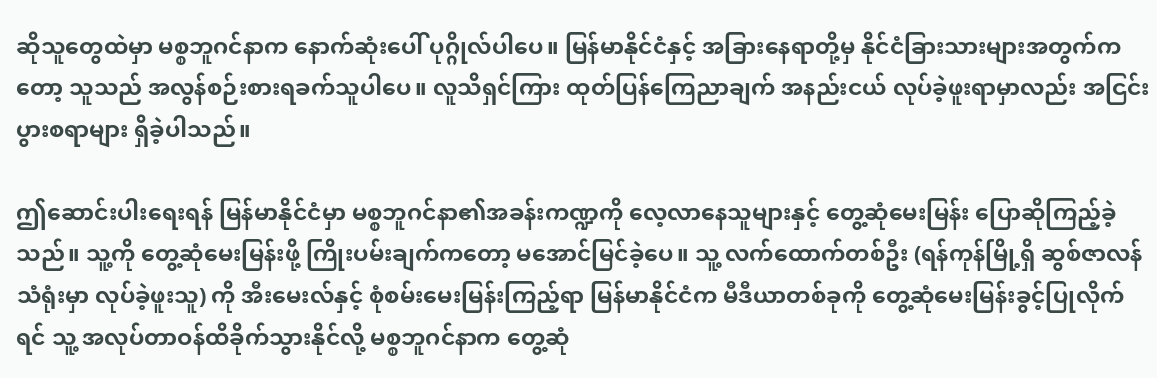ဆိုသူတွေထဲမှာ မစ္စဘူဂင်နာက နောက်ဆုံးပေါ် ပုဂ္ဂိုလ်ပါပေ။ မြန်မာနိုင်ငံနှင့် အခြားနေရာတို့မှ နိုင်ငံခြားသားများအတွက်ကတော့ သူသည် အလွန်စဉ်းစားရခက်သူပါပေ။ လူသိရှင်ကြား ထုတ်ပြန်ကြေညာချက် အနည်းငယ် လုပ်ခဲ့ဖူးရာမှာလည်း အငြင်းပွားစရာများ ရှိခဲ့ပါသည်။

ဤဆောင်းပါးရေးရန် မြန်မာနိုင်ငံမှာ မစ္စဘူဂင်နာ၏အခန်းကဏ္ဍကို လေ့လာနေသူများနှင့် တွေ့ဆုံမေးမြန်း ပြောဆိုကြည့်ခဲ့သည်။ သူ့ကို တွေ့ဆုံမေးမြန်းဖို့ ကြိုးပမ်းချက်ကတော့ မအောင်မြင်ခဲ့ပေ။ သူ့ လက်ထောက်တစ်ဦး (ရန်ကုန်မြို့ရှိ ဆွစ်ဇာလန်သံရုံးမှာ လုပ်ခဲ့ဖူးသူ) ကို အီးမေးလ်နှင့် စုံစမ်းမေးမြန်းကြည့်ရာ မြန်မာနိုင်ငံက မီဒီယာတစ်ခုကို တွေ့ဆုံမေးမြန်းခွင့်ပြုလိုက်ရင် သူ့ အလုပ်တာဝန်ထိခိုက်သွားနိုင်လို့ မစ္စဘူဂင်နာက တွေ့ဆုံ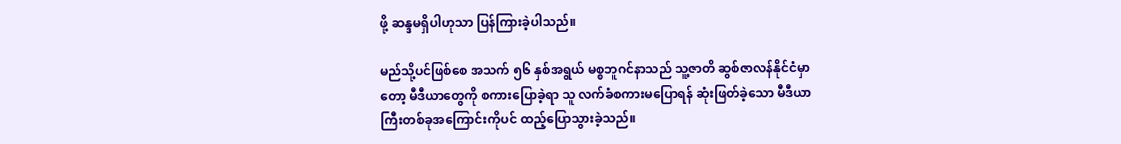ဖို့ ဆန္ဒမရှိပါဟုသာ ပြန်ကြားခဲ့ပါသည်။

မည်သို့ပင်ဖြစ်စေ အသက် ၅၆ နှစ်အရွယ် မစ္စဘူဂင်နာသည် သူ့ဇာတိ ဆွစ်ဇာလန်နိုင်ငံမှာတော့ မီဒီယာတွေကို စကားပြောခဲ့ရာ သူ လက်ခံစကားမပြောရန် ဆုံးဖြတ်ခဲ့သော မီဒီယာကြီးတစ်ခုအကြောင်းကိုပင် ထည့်ပြောသွားခဲ့သည်။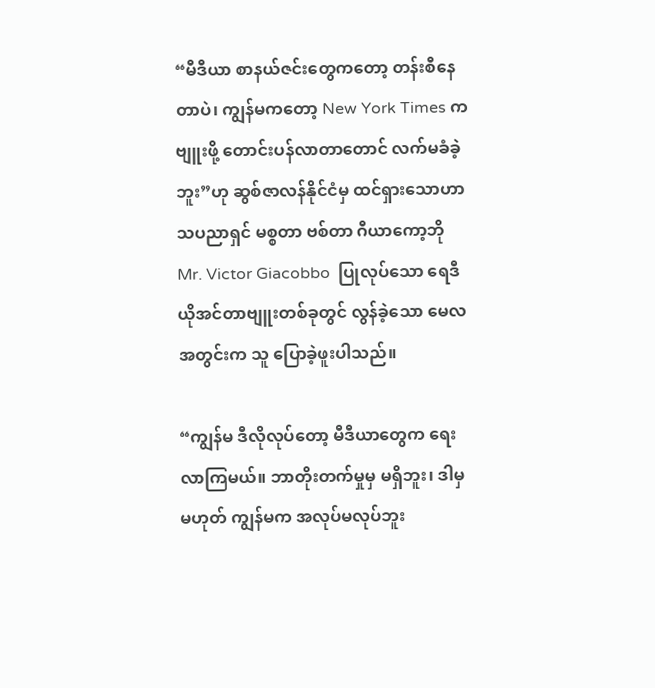“မီဒီယာ စာနယ်ဇင်းတွေကတော့ တန်းစီနေတာပဲ၊ ကျွန်မကတော့ New York Times က ဗျူးဖို့ တောင်းပန်လာတာတောင် လက်မခံခဲ့ဘူး”ဟု ဆွစ်ဇာလန်နိုင်ငံမှ ထင်ရှားသောဟာသပညာရှင် မစ္စတာ ဗစ်တာ ဂီယာကော့ဘို Mr. Victor Giacobbo  ပြုလုပ်သော ရေဒီယိုအင်တာဗျူးတစ်ခုတွင် လွန်ခဲ့သော မေလအတွင်းက သူ ပြောခဲ့ဖူးပါသည်။

“ကျွန်မ ဒီလိုလုပ်တော့ မီဒီယာတွေက ရေးလာကြမယ်။ ဘာတိုးတက်မှုမှ မရှိဘူး၊ ဒါမှမဟုတ် ကျွန်မက အလုပ်မလုပ်ဘူး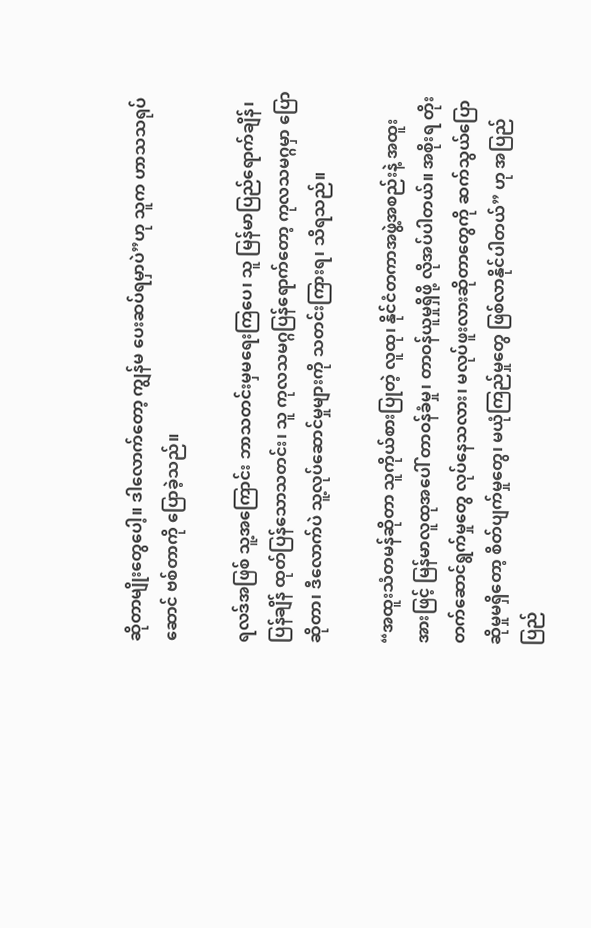ဆိုတာမျိုးတွေပေါ့။ ဒါလောက်တော့ ကျွန်မ ပေးဆပ်ရမှာပဲ”ဟု သူက ဟာသသရုပ်ဆောင် ဗစ်တာကို ပြောခဲ့သည်။

ရလဒ်အဖြစ် သူ့အကြောင်း ဘာသတင်းမှမရေးကြပေ၊ သူ မြန်မာပြည်ရောက်ချိန်၊ ပြန်ချိန် ထုတ်ပြန်သောသတင်း၊ သူ ကုလသမဂ္ဂပြန်ရောက်တော့ ကုလသမဂ္ဂမှာ ပြောဆိုတာ၊ ဒီလောက်ပဲ သူ့လုပ်ဆောင်မှုများကို သတင်းကြားရ၊ သိရသည်။

“အထူးသံတမန်ဆိုတာ သူကိုယ်စားပြုတဲ့ လူထု၊ နိုင်ငံတကာအဖွဲ့အစည်းနဲ့ အထူးအားဖြင့် မြန်မာလူထုအပေါ် တာဝန်ခံမှု၊ တာဝန်ယူမှုရှိဖို့ လိုအပ်ပါတယ်။ အစိုးရ တိုးတက်ဆောင်ရွက်မှုတွေ လုပ်နေသလား၊ မလုပ်ဖူးလားဆိုတာတွေကို ဆက်သွယ်ပြောဆိုမှုမရှိတော့ စိတ်ပျက်မှုတွေ၊ မယုံကြည်မှုတွေ ဖြစ်လာနိုင်ပါတယ်” ဟု အပြည်ပြည်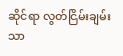ဆိုင်ရာ လွတ်ငြိမ်းချမ်းသာ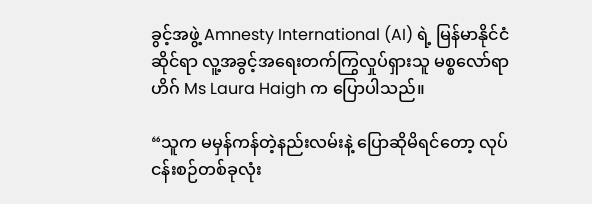ခွင့်အဖွဲ့ Amnesty International (AI) ရဲ့ မြန်မာနိုင်ငံဆိုင်ရာ လူ့အခွင့်အရေးတက်ကြွလှုပ်ရှားသူ မစ္စလော်ရာဟိဂ် Ms Laura Haigh က ပြောပါသည်။

“သူက မမှန်ကန်တဲ့နည်းလမ်းနဲ့ ပြောဆိုမိရင်တော့ လုပ်ငန်းစဉ်တစ်ခုလုံး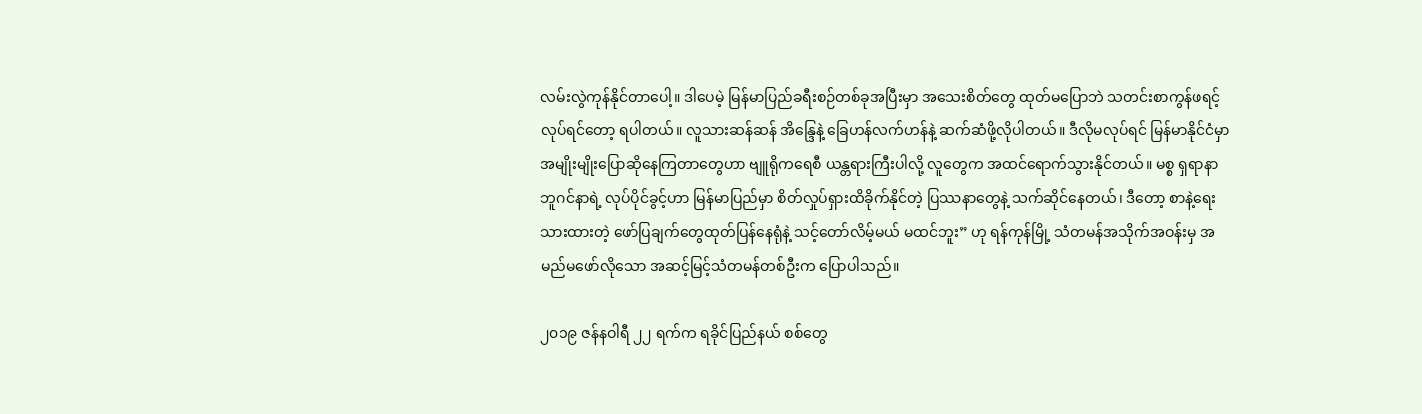လမ်းလွဲကုန်နိုင်တာပေါ့။ ဒါပေမဲ့ မြန်မာပြည်ခရီးစဉ်တစ်ခုအပြီးမှာ အသေးစိတ်တွေ ထုတ်မပြောဘဲ သတင်းစာကွန်ဖရင့်လုပ်ရင်တော့ ရပါတယ်။ လူသားဆန်ဆန် အိန္ဒြေနဲ့ ခြေဟန်လက်ဟန်နဲ့ ဆက်ဆံဖို့လိုပါတယ်။ ဒီလိုမလုပ်ရင် မြန်မာနိုင်ငံမှာ အမျိုးမျိုးပြောဆိုနေကြတာတွေဟာ ဗျူရိုကရေစီ ယန္တရားကြီးပါလို့ လူတွေက အထင်ရောက်သွားနိုင်တယ်။ မစ္စ ရှရာနာ ဘူဂင်နာရဲ့ လုပ်ပိုင်ခွင့်ဟာ မြန်မာပြည်မှာ စိတ်လှုပ်ရှားထိခိုက်နိုင်တဲ့ ပြဿနာတွေနဲ့ သက်ဆိုင်နေတယ်၊ ဒီတော့ စာနဲ့ရေးသားထားတဲ့ ဖော်ပြချက်တွေထုတ်ပြန်နေရုံနဲ့ သင့်တော်လိမ့်မယ် မထင်ဘူး” ဟု ရန်ကုန်မြို့ သံတမန်အသိုက်အဝန်းမှ အမည်မဖော်လိုသော အဆင့်မြင့်သံတမန်တစ်ဦးက ပြောပါသည်။

၂၀၁၉ ဇန်နဝါရီ ၂၂ ရက်က ရခိုင်ပြည်နယ် စစ်တွေ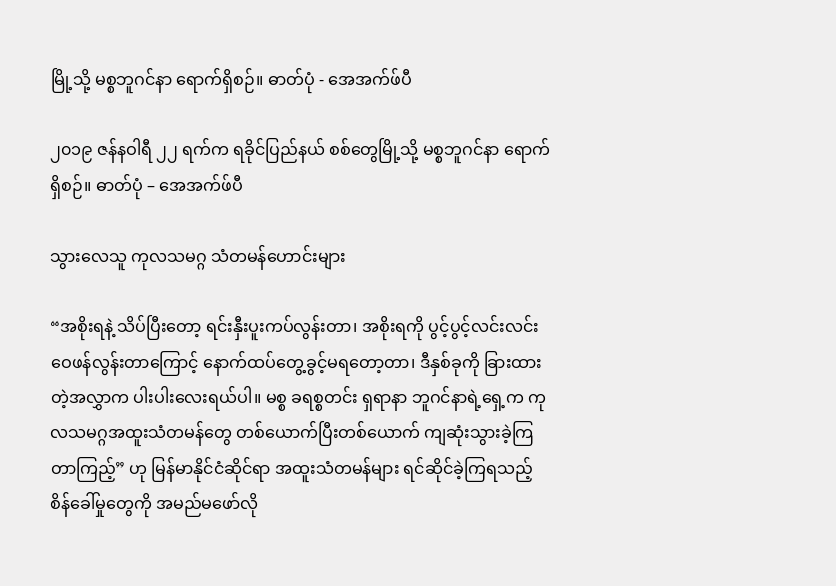မြို့သို့ မစ္စဘူဂင်နာ ရောက်ရှိစဉ်။ ဓာတ်ပုံ - အေအက်ဖ်ပီ

၂၀၁၉ ဇန်နဝါရီ ၂၂ ရက်က ရခိုင်ပြည်နယ် စစ်တွေမြို့သို့ မစ္စဘူဂင်နာ ရောက်ရှိစဉ်။ ဓာတ်ပုံ – အေအက်ဖ်ပီ

သွားလေသူ ကုလသမဂ္ဂ သံတမန်ဟောင်းများ

“အစိုးရနဲ့ သိပ်ပြီးတော့ ရင်းနှီးပူးကပ်လွန်းတာ၊ အစိုးရကို ပွင့်ပွင့်လင်းလင်း ဝေဖန်လွန်းတာကြောင့် နောက်ထပ်တွေ့ခွင့်မရတော့တာ၊ ဒီနှစ်ခုကို ခြားထားတဲ့အလွှာက ပါးပါးလေးရယ်ပါ။ မစ္စ ခရစ္စတင်း ရှရာနာ ဘူဂင်နာရဲ့ရှေ့က ကုလသမဂ္ဂအထူးသံတမန်တွေ တစ်ယောက်ပြီးတစ်ယောက် ကျဆုံးသွားခဲ့ကြတာကြည့်” ဟု မြန်မာနိုင်ငံဆိုင်ရာ အထူးသံတမန်များ ရင်ဆိုင်ခဲ့ကြရသည့် စိန်ခေါ်မှုတွေကို အမည်မဖော်လို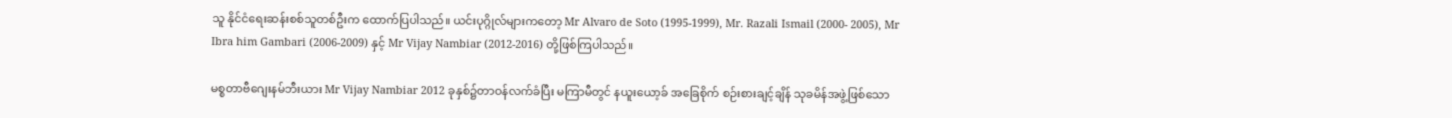သူ နိုင်ငံရေးဆန်းစစ်သူတစ်ဦးက ထောက်ပြပါသည်။ ယင်းပုဂ္ဂိုလ်များကတော့ Mr Alvaro de Soto (1995-1999), Mr. Razali Ismail (2000- 2005), Mr Ibra him Gambari (2006-2009) နှင့် Mr Vijay Nambiar (2012-2016) တို့ဖြစ်ကြပါသည်။

မစ္စတာဗီဂျေးနမ်ဘီးယား Mr Vijay Nambiar 2012 ခုနှစ်၌တာဝန်လက်ခံပြီး မကြာမီတွင် နယူးယော့ခ် အခြေစိုက် စဉ်းစားချင့်ချိန် သုခမိန်အဖွဲ့ဖြစ်သော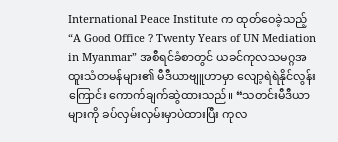International Peace Institute က ထုတ်ဝေခဲ့သည့် “A Good Office ? Twenty Years of UN Mediation in Myanmar” အစီရင်ခံစာတွင် ယခင်ကုလသမဂ္ဂအထူးသံတမန်များ၏ မီဒီယာဗျူဟာမှာ လျော့ရဲရဲနိုင်လွန်းကြောင်း ကောက်ချက်ဆွဲထားသည်။ “သတင်းမီဒီယာများကို ခပ်လှမ်းလှမ်းမှာပဲထားပြီး ကုလ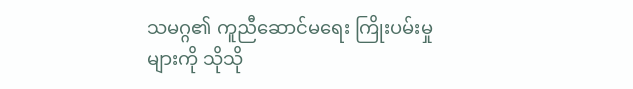သမဂ္ဂ၏ ကူညီဆောင်မရေး ကြိုးပမ်းမှုများကို သိုသို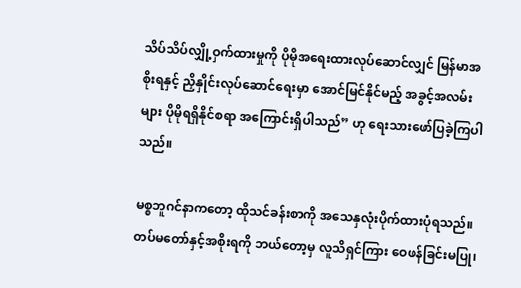သိပ်သိပ်လျှို့ဝှက်ထားမှုကို ပိုမိုအရေးထားလုပ်ဆောင်လျှင် မြန်မာအစိုးရနှင့် ညှိနှိုင်းလုပ်ဆောင်ရေးမှာ အောင်မြင်နိုင်မည့် အခွင့်အလမ်းများ ပိုမိုရရှိနိုင်စရာ အကြောင်းရှိပါသည်” ဟု ရေးသားဖော်ပြခဲ့ကြပါသည်။

မစ္စဘူဂင်နာကတော့ ထိုသင်ခန်းစာကို အသေနှလုံးပိုက်ထားပုံရသည်။ တပ်မတော်နှင့်အစိုးရကို ဘယ်တော့မှ လူသိရှင်ကြား ဝေဖန်ခြင်းမပြု၊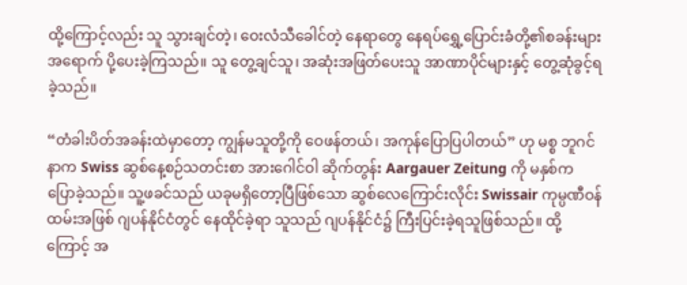ထို့ကြောင့်လည်း သူ သွားချင်တဲ့၊ ဝေးလံသီခေါင်တဲ့ နေရာတွေ နေရပ်ရွှေ့ပြောင်းခံတို့၏စခန်းများအရောက် ပို့ပေးခဲ့ကြသည်။ သူ တွေ့ချင်သူ၊ အဆုံးအဖြတ်ပေးသူ အာဏာပိုင်များနှင့် တွေ့ဆုံခွင့်ရခဲ့သည်။

“တံခါးပိတ်အခန်းထဲမှာတော့ ကျွန်မသူတို့ကို ဝေဖန်တယ်၊ အကုန်ပြောပြပါတယ်” ဟု မစ္စ ဘူဂင်နာက Swiss ဆွစ်နေ့စဉ်သတင်းစာ အားဂေါင်ဝါ ဆိုက်တွန်း Aargauer Zeitung ကို မနှစ်က ပြောခဲ့သည်။ သူ့ဖခင်သည် ယခုမရှိတော့ပြီဖြစ်သော ဆွစ်လေကြောင်းလိုင်း Swissair ကုမ္ပဏီဝန်ထမ်းအဖြစ် ဂျပန်နိုင်ငံတွင် နေထိုင်ခဲ့ရာ သူသည် ဂျပန်နိုင်ငံ၌ ကြီးပြင်းခဲ့ရသူဖြစ်သည်။ ထို့ကြောင့် အ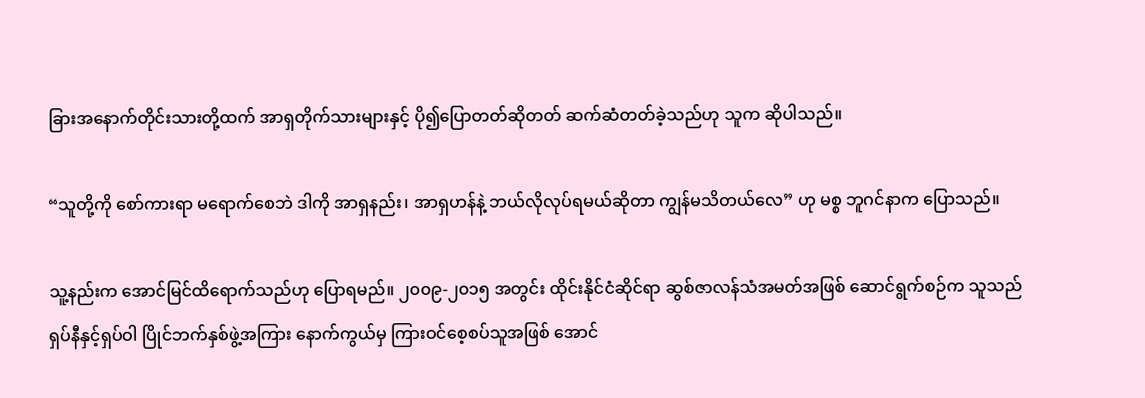ခြားအနောက်တိုင်းသားတို့ထက် အာရှတိုက်သားများနှင့် ပို၍ပြောတတ်ဆိုတတ် ဆက်ဆံတတ်ခဲ့သည်ဟု သူက ဆိုပါသည်။

“သူတို့ကို စော်ကားရာ မရောက်စေဘဲ ဒါကို အာရှနည်း၊ အာရှဟန်နဲ့ ဘယ်လိုလုပ်ရမယ်ဆိုတာ ကျွန်မသိတယ်လေ” ဟု မစ္စ ဘူဂင်နာက ပြောသည်။

သူ့နည်းက အောင်မြင်ထိရောက်သည်ဟု ပြောရမည်။ ၂၀၀၉-၂၀၁၅ အတွင်း ထိုင်းနိုင်ငံဆိုင်ရာ ဆွစ်ဇာလန်သံအမတ်အဖြစ် ဆောင်ရွက်စဉ်က သူသည် ရှပ်နီနှင့်ရှပ်ဝါ ပြိုင်ဘက်နှစ်ဖွဲ့အကြား နောက်ကွယ်မှ ကြားဝင်စေ့စပ်သူအဖြစ် အောင်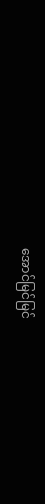အောင်မြင်မြင်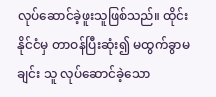လုပ်ဆောင်ခဲ့ဖူးသူဖြစ်သည်။ ထိုင်းနိုင်ငံမှ တာဝန်ပြီးဆုံး၍ မထွက်ခွာမချင်း သူ လုပ်ဆောင်ခဲ့သော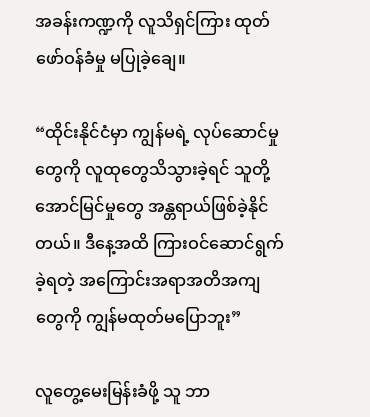အခန်းကဏ္ဍကို လူသိရှင်ကြား ထုတ်ဖော်ဝန်ခံမှု မပြုခဲ့ချေ။

“ထိုင်းနိုင်ငံမှာ ကျွန်မရဲ့ လုပ်ဆောင်မှုတွေကို လူထုတွေသိသွားခဲ့ရင် သူတို့အောင်မြင်မှုတွေ အန္တရာယ်ဖြစ်ခဲ့နိုင်တယ်။ ဒီနေ့အထိ ကြားဝင်ဆောင်ရွက်ခဲ့ရတဲ့ အကြောင်းအရာအတိအကျတွေကို ကျွန်မထုတ်မပြောဘူး”

လူတွေ့မေးမြန်းခံဖို့ သူ ဘာ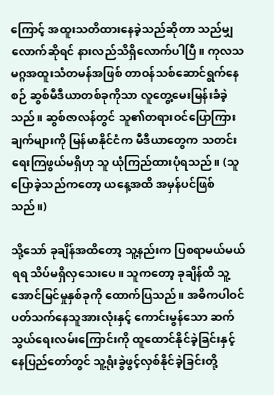ကြောင့် အထူးသတိထားနေခဲ့သည်ဆိုတာ သည်မျှလောက်ဆိုရင် နားလည်သိရှိလောက်ပါပြီ။ ကုလသမဂ္ဂအထူးသံတမန်အဖြစ် တာဝန်သစ်ဆောင်ရွက်နေစဉ် ဆွစ်မီဒီယာတစ်ခုကိုသာ လူတွေ့မေးမြန်းခံခဲ့သည်။ ဆွစ်ဇာလန်တွင် သူ၏တရားဝင်ပြောကြားချက်များကို မြန်မာနိုင်ငံက မီဒီယာတွေက သတင်းရေးကြဖွယ်မရှိဟု သူ ယုံကြည်ထားပုံရသည်။ (သူ ပြောခဲ့သည်ကတော့ ယနေ့အထိ အမှန်ပင်ဖြစ်သည်။)

သို့သော် ခုချိန်အထိတော့ သူ့နည်းက ပြစရာမယ်မယ်ရရ သိပ်မရှိလှသေးပေ။ သူကတော့ ခုချိန်ထိ သူ့အောင်မြင်မှုနှစ်ခုကို ထောက်ပြသည်။ အဓိကပါဝင်ပတ်သက်နေသူအားလုံးနှင့် ကောင်းမွန်သော ဆက်သွယ်ရေးလမ်းကြောင်းကို ထူထောင်နိုင်ခဲ့ခြင်းနှင့် နေပြည်တော်တွင် သူ့ရုံးခွဲဖွင့်လှစ်နိုင်ခဲ့ခြင်းတို့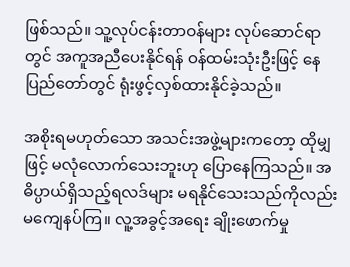ဖြစ်သည်။ သူ့လုပ်ငန်းတာဝန်များ လုပ်ဆောင်ရာတွင် အကူအညီပေးနိုင်ရန် ဝန်ထမ်းသုံးဦးဖြင့် နေပြည်တော်တွင် ရုံးဖွင့်လှစ်ထားနိုင်ခဲ့သည်။

အစိုးရမဟုတ်သော အသင်းအဖွဲ့များကတော့ ထိုမျှဖြင့် မလုံလောက်သေးဘူးဟု ပြောနေကြသည်။ အဓိပ္ပာယ်ရှိသည့်ရလဒ်များ မရနိုင်သေးသည်ကိုလည်း မကျေနပ်ကြ။ လူ့အခွင့်အရေး ချိုးဖောက်မှု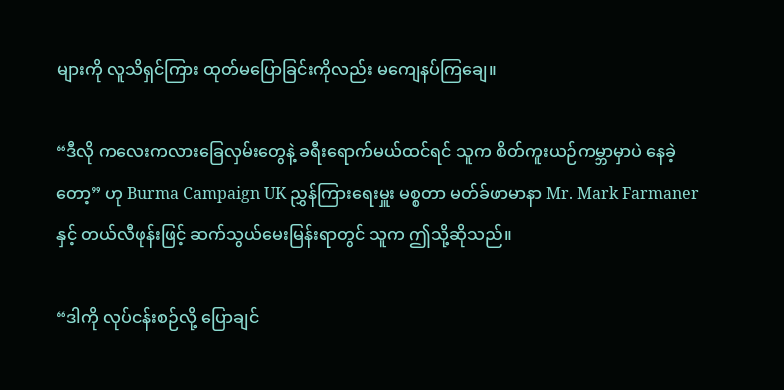များကို လူသိရှင်ကြား ထုတ်မပြောခြင်းကိုလည်း မကျေနပ်ကြချေ။

“ဒီလို ကလေးကလားခြေလှမ်းတွေနဲ့ ခရီးရောက်မယ်ထင်ရင် သူက စိတ်ကူးယဉ်ကမ္ဘာမှာပဲ နေခဲ့တော့” ဟု Burma Campaign UK ညွှန်ကြားရေးမှူး မစ္စတာ မတ်ခ်ဖာမာနာ Mr. Mark Farmaner နှင့် တယ်လီဖုန်းဖြင့် ဆက်သွယ်မေးမြန်းရာတွင် သူက ဤသို့ဆိုသည်။

“ဒါကို လုပ်ငန်းစဉ်လို့ ပြောချင်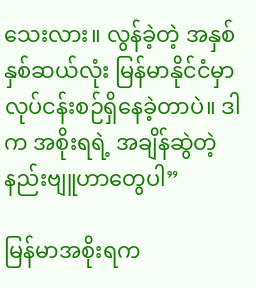သေးလား။ လွန်ခဲ့တဲ့ အနှစ်နှစ်ဆယ်လုံး မြန်မာနိုင်ငံမှာ လုပ်ငန်းစဉ်ရှိနေခဲ့တာပဲ။ ဒါက အစိုးရရဲ့ အချိန်ဆွဲတဲ့ နည်းဗျူဟာတွေပါ”

မြန်မာအစိုးရက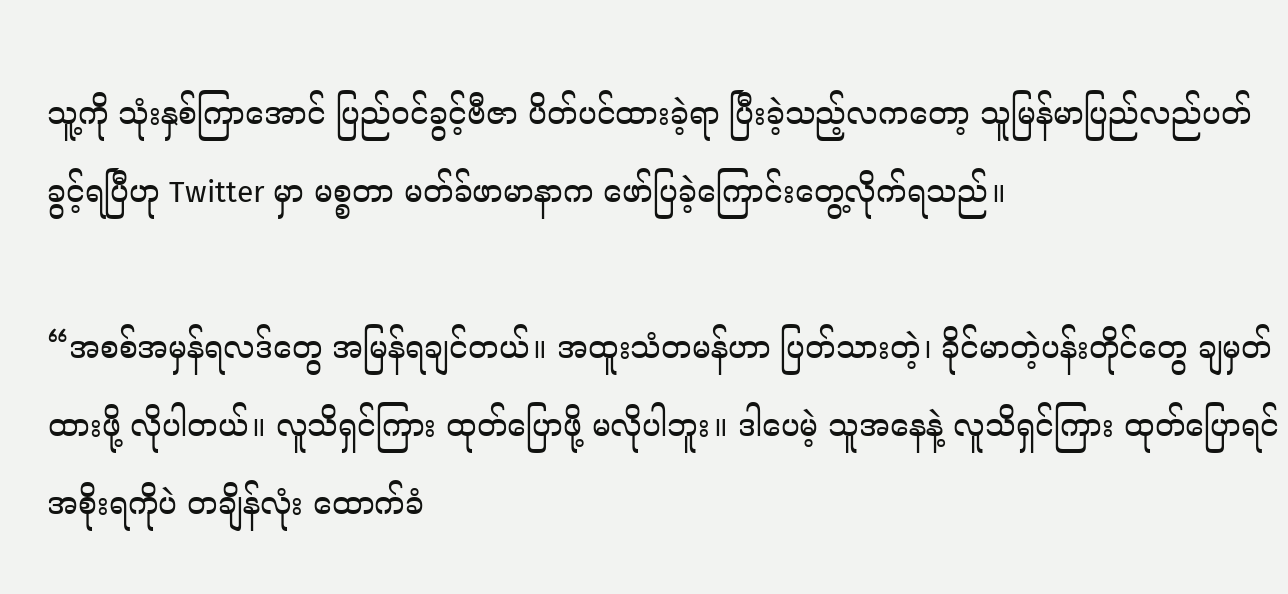သူ့ကို သုံးနှစ်ကြာအောင် ပြည်ဝင်ခွင့်ဗီဇာ ပိတ်ပင်ထားခဲ့ရာ ပြီးခဲ့သည့်လကတော့ သူမြန်မာပြည်လည်ပတ်ခွင့်ရပြီဟု Twitter မှာ မစ္စတာ မတ်ခ်ဖာမာနာက ဖော်ပြခဲ့ကြောင်းတွေ့လိုက်ရသည်။

“အစစ်အမှန်ရလဒ်တွေ အမြန်ရချင်တယ်။ အထူးသံတမန်ဟာ ပြတ်သားတဲ့၊ ခိုင်မာတဲ့ပန်းတိုင်တွေ ချမှတ်ထားဖို့ လိုပါတယ်။ လူသိရှင်ကြား ထုတ်ပြောဖို့ မလိုပါဘူး။ ဒါပေမဲ့ သူအနေနဲ့ လူသိရှင်ကြား ထုတ်ပြောရင် အစိုးရကိုပဲ တချိန်လုံး ထောက်ခံ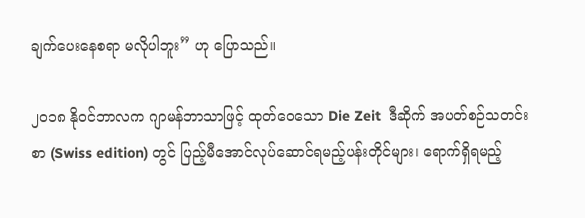ချက်ပေးနေစရာ မလိုပါဘူး” ဟု ပြောသည်။

၂၀၁၈ နိုဝင်ဘာလက ဂျာမန်ဘာသာဖြင့် ထုတ်ဝေသော Die Zeit  ဒီဆိုက် အပတ်စဉ်သတင်းစာ (Swiss edition) တွင် ပြည့်မီအောင်လုပ်ဆောင်ရမည့်ပန်းတိုင်များ၊ ရောက်ရှိရမည့်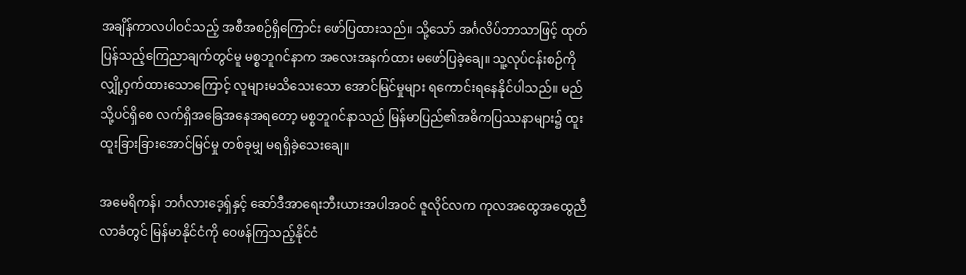အချိန်ကာလပါဝင်သည့် အစီအစဉ်ရှိကြောင်း ဖော်ပြထားသည်။ သို့သော် အင်္ဂလိပ်ဘာသာဖြင့် ထုတ်ပြန်သည့်ကြေညာချက်တွင်မူ မစ္စဘူဂင်နာက အလေးအနက်ထား မဖော်ပြခဲ့ချေ။ သူ့လုပ်ငန်းစဉ်ကို လျှို့ဝှက်ထားသောကြောင့် လူများမသိသေးသော အောင်မြင်မှုများ ရကောင်းရနေနိုင်ပါသည်။ မည်သို့ပင်ရှိစေ လက်ရှိအခြေအနေအရတော့ မစ္စဘူဂင်နာသည် မြန်မာပြည်၏အဓိကပြဿနာများ၌ ထူးထူးခြားခြားအောင်မြင်မှု တစ်ခုမျှ မရရှိခဲ့သေးချေ။

အမေရိကန်၊ ဘင်္ဂလားဒေ့ရှ်နှင့် ဆော်ဒီအာရေးဘီးယားအပါအဝင် ဇူလိုင်လက ကုလအထွေအထွေညီလာခံတွင် မြန်မာနိုင်ငံကို ဝေဖန်ကြသည့်နိုင်ငံ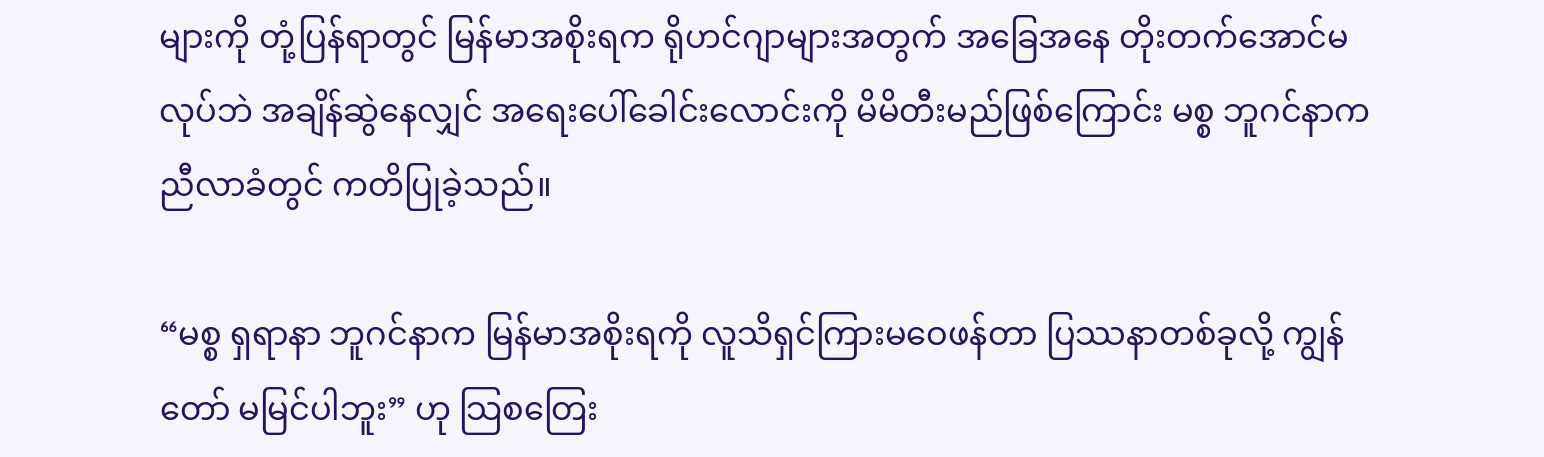များကို တုံ့ပြန်ရာတွင် မြန်မာအစိုးရက ရိုဟင်ဂျာများအတွက် အခြေအနေ တိုးတက်အောင်မလုပ်ဘဲ အချိန်ဆွဲနေလျှင် အရေးပေါ်ခေါင်းလောင်းကို မိမိတီးမည်ဖြစ်ကြောင်း မစ္စ ဘူဂင်နာက ညီလာခံတွင် ကတိပြုခဲ့သည်။

“မစ္စ ရှရာနာ ဘူဂင်နာက မြန်မာအစိုးရကို လူသိရှင်ကြားမဝေဖန်တာ ပြဿနာတစ်ခုလို့ ကျွန်တော် မမြင်ပါဘူး” ဟု သြစတြေး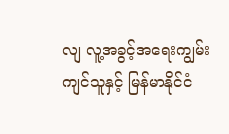လျ လူ့အခွင့်အရေးကျွမ်းကျင်သူနှင့် မြန်မာနိုင်ငံ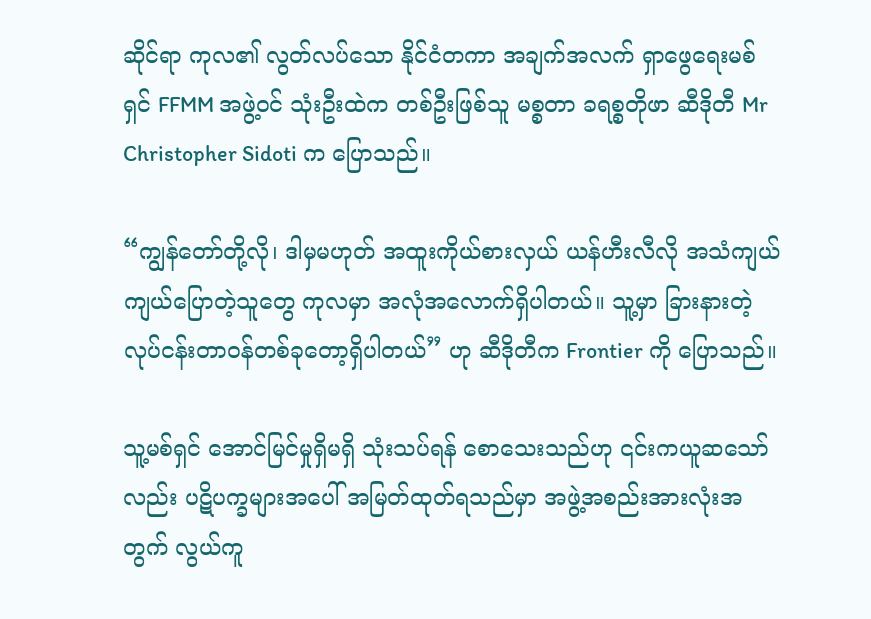ဆိုင်ရာ ကုလ၏ လွတ်လပ်သော နိုင်ငံတကာ အချက်အလက် ရှာဖွေရေးမစ်ရှင် FFMM အဖွဲ့ဝင် သုံးဦးထဲက တစ်ဦးဖြစ်သူ မစ္စတာ ခရစ္စတိုဖာ ဆီဒိုတီ Mr Christopher Sidoti က ပြောသည်။

“ကျွန်တော်တို့လို၊ ဒါမှမဟုတ် အထူးကိုယ်စားလှယ် ယန်ဟီးလီလို အသံကျယ်ကျယ်ပြောတဲ့သူတွေ ကုလမှာ အလုံအလောက်ရှိပါတယ်။ သူ့မှာ ခြားနားတဲ့ လုပ်ငန်းတာဝန်တစ်ခုတော့ရှိပါတယ်” ဟု ဆီဒိုတီက Frontier ကို ပြောသည်။

သူ့မစ်ရှင် အောင်မြင်မှုရှိမရှိ သုံးသပ်ရန် စောသေးသည်ဟု ၎င်းကယူဆသော်လည်း ပဋိပက္ခများအပေါ် အမြတ်ထုတ်ရသည်မှာ အဖွဲ့အစည်းအားလုံးအတွက် လွယ်ကူ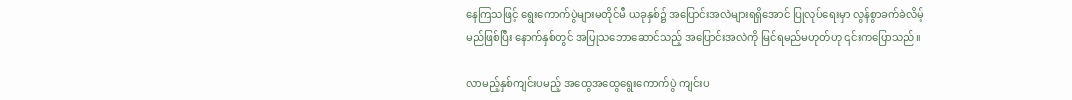နေကြသဖြင့် ရွေးကောက်ပွဲများမတိုင်မီ ယခုနှစ်၌ အပြောင်းအလဲများရရှိအောင် ပြုလုပ်ရေးမှာ လွန်စွာခက်ခဲလိမ့်မည်ဖြစ်ပြီး နောက်နှစ်တွင် အပြုသဘောဆောင်သည့် အပြောင်းအလဲကို မြင်ရမည်မဟုတ်ဟု ၎င်းကပြောသည်။

လာမည့်နှစ်ကျင်းပမည့် အထွေအထွေရွေးကောက်ပွဲ ကျင်းပ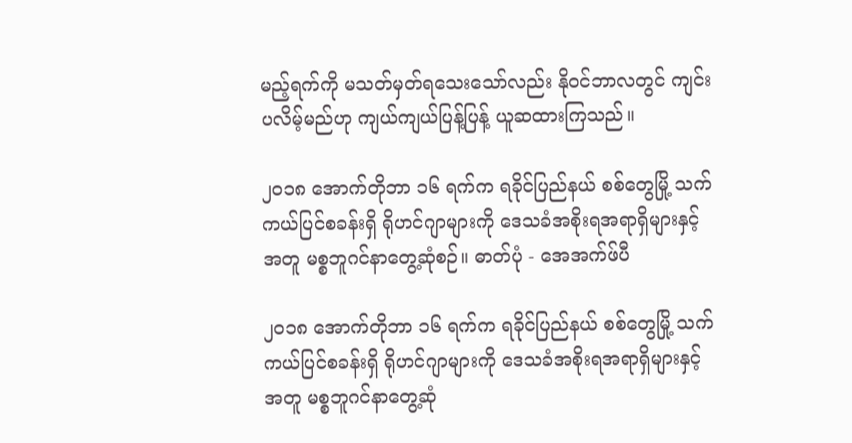မည့်ရက်ကို မသတ်မှတ်ရသေးသော်လည်း နိုဝင်ဘာလတွင် ကျင်းပလိမ့်မည်ဟု ကျယ်ကျယ်ပြန့်ပြန့် ယူဆထားကြသည်။

၂၀၁၈ အောက်တိုဘာ ၁၆ ရက်က ရခိုင်ပြည်နယ် စစ်တွေမြို့ သက်ကယ်ပြင်စခန်းရှိ ရိုဟင်ဂျာများကို ဒေသခံအစိုးရအရာရှိများနှင့်အတူ မစ္စဘူဂင်နာတွေ့ဆုံစဉ်။ ဓာတ်ပုံ - အေအက်ဖ်ပီ

၂၀၁၈ အောက်တိုဘာ ၁၆ ရက်က ရခိုင်ပြည်နယ် စစ်တွေမြို့ သက်ကယ်ပြင်စခန်းရှိ ရိုဟင်ဂျာများကို ဒေသခံအစိုးရအရာရှိများနှင့်အတူ မစ္စဘူဂင်နာတွေ့ဆုံ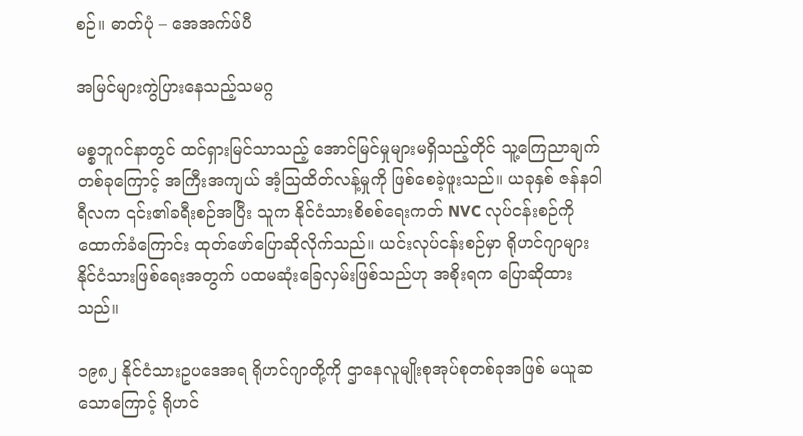စဉ်။ ဓာတ်ပုံ – အေအက်ဖ်ပီ

အမြင်များကွဲပြားနေသည့်သမဂ္ဂ

မစ္စဘူဂင်နာတွင် ထင်ရှားမြင်သာသည့် အောင်မြင်မှုများမရှိသည့်တိုင် သူ့ကြေညာချက်တစ်ခုကြောင့် အကြီးအကျယ် အံ့သြထိတ်လန့်မှုကို ဖြစ်စေခဲ့ဖူးသည်။ ယခုနှစ် ဇန်နဝါရီလက ၎င်း၏ခရီးစဉ်အပြီး သူက နိုင်ငံသားစိစစ်ရေးကတ် NVC လုပ်ငန်းစဉ်ကို ထောက်ခံကြောင်း ထုတ်ဖော်ပြောဆိုလိုက်သည်။ ယင်းလုပ်ငန်းစဉ်မှာ ရိုဟင်ဂျာများ နိုင်ငံသားဖြစ်ရေးအတွက် ပထမဆုံးခြေလှမ်းဖြစ်သည်ဟု အစိုးရက ပြောဆိုထားသည်။

၁၉၈၂ နိုင်ငံသားဥပဒေအရ ရိုဟင်ဂျာတို့ကို ဌာနေလူမျိုးစုအုပ်စုတစ်ခုအဖြစ် မယူဆသောကြောင့် ရိုဟင်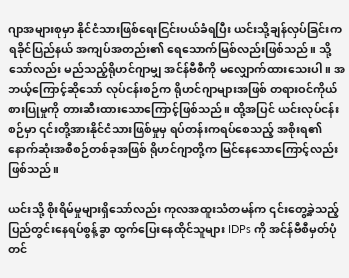ဂျာအများစုမှာ နိုင်ငံသားဖြစ်ရေးငြင်းပယ်ခံရပြီး ယင်းသို့ချန်လှပ်ခြင်းက ရခိုင်ပြည်နယ် အကျပ်အတည်း၏ ရေသောက်မြစ်လည်းဖြစ်သည်။ သို့သော်လည်း မည်သည့်ရိုဟင်ဂျာမျှ အင်န်ဗီစီကို မလျှောက်ထားသေးပါ။ အဘယ့်ကြောင့်ဆိုသော် လုပ်ငန်းစဉ်က ရိုဟင်ဂျာများအဖြစ် တရားဝင်ကိုယ်စားပြုမှုကို တားဆီးထားသောကြောင့်ဖြစ်သည်။ ထို့အပြင် ယင်းလုပ်ငန်းစဉ်မှာ ၎င်းတို့အားနိုင်ငံသားဖြစ်မှုမှ ရပ်တန်းကရပ်စေသည့် အစိုးရ၏နောက်ဆုံးအစီစဉ်တစ်ခုအဖြစ် ရိုဟင်ဂျာတို့က မြင်နေသောကြောင့်လည်း ဖြစ်သည်။

ယင်းသို့ စိုးရိမ်မှုများရှိသော်လည်း ကုလအထူးသံတမန်က ၎င်းတွေ့ခဲ့သည့် ပြည်တွင်းနေရပ်စွန့်ခွာ ထွက်ပြေးနေထိုင်သူများ IDPs ကို အင်န်ဗီစီမှတ်ပုံတင်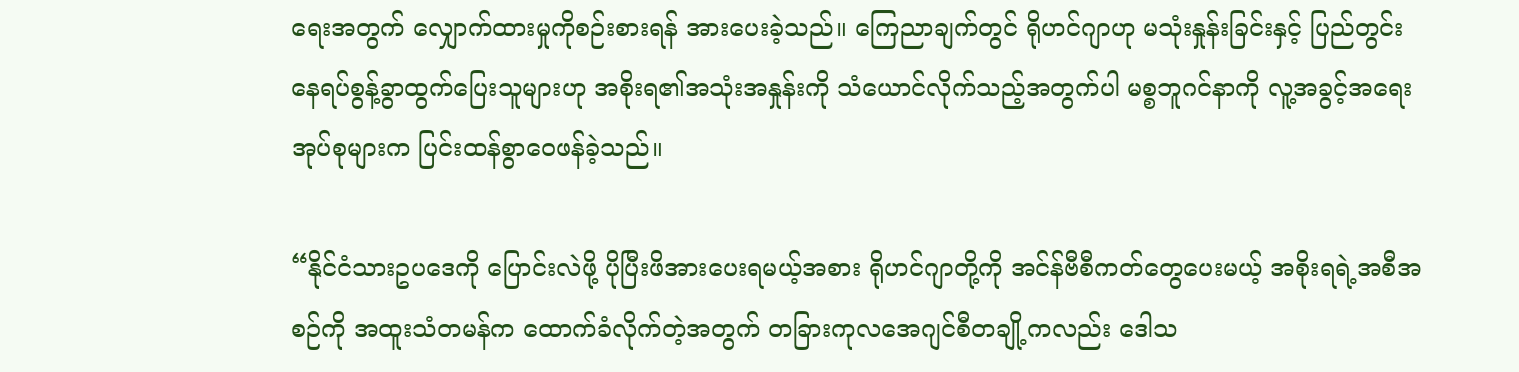ရေးအတွက် လျှောက်ထားမှုကိုစဉ်းစားရန် အားပေးခဲ့သည်။ ကြေညာချက်တွင် ရိုဟင်ဂျာဟု မသုံးနှုန်းခြင်းနှင့် ပြည်တွင်းနေရပ်စွန့်ခွာထွက်ပြေးသူများဟု အစိုးရ၏အသုံးအနှုန်းကို သံယောင်လိုက်သည့်အတွက်ပါ မစ္စဘူဂင်နာကို လူ့အခွင့်အရေးအုပ်စုများက ပြင်းထန်စွာဝေဖန်ခဲ့သည်။

“နိုင်ငံသားဥပဒေကို ပြောင်းလဲဖို့ ပိုပြီးဖိအားပေးရမယ့်အစား ရိုဟင်ဂျာတို့ကို အင်န်ဗီစီကတ်တွေပေးမယ့် အစိုးရရဲ့အစီအစဉ်ကို အထူးသံတမန်က ထောက်ခံလိုက်တဲ့အတွက် တခြားကုလအေဂျင်စီတချို့ကလည်း ဒေါသ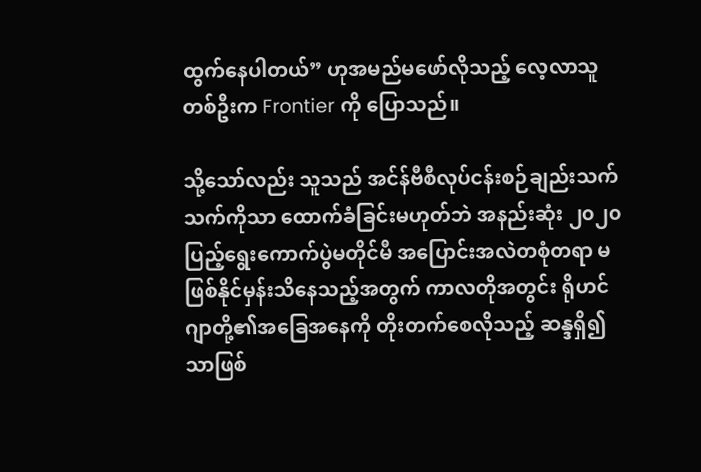ထွက်နေပါတယ်” ဟုအမည်မဖော်လိုသည့် လေ့လာသူတစ်ဦးက Frontier ကို ပြောသည်။

သို့သော်လည်း သူသည် အင်န်ဗီစီလုပ်ငန်းစဉ်ချည်းသက်သက်ကိုသာ ထောက်ခံခြင်းမဟုတ်ဘဲ အနည်းဆုံး ၂၀၂၀ ပြည့်ရွေးကောက်ပွဲမတိုင်မီ အပြောင်းအလဲတစုံတရာ မဖြစ်နိုင်မှန်းသိနေသည့်အတွက် ကာလတိုအတွင်း ရိုဟင်ဂျာတို့၏အခြေအနေကို တိုးတက်စေလိုသည့် ဆန္ဒရှိ၍သာဖြစ်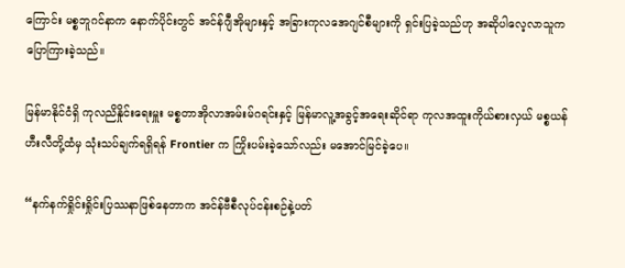ကြောင်း မစ္စဘူဂင်နာက နောက်ပိုင်းတွင် အင်န်ဂျီအိုများနှင့် အခြားကုလအေဂျင်စီများကို ရှင်းပြခဲ့သည်ဟု အဆိုပါလေ့လာသူက ပြောကြားခဲ့သည်။

မြန်မာနိုင်ငံရှိ ကုလညိနှိုင်းရေးမှူး မစ္စတာအိုလာအမ်းမ်ဂရင်းနှင့် မြန်မာလူ့အခွင့်အရေးဆိုင်ရာ ကုလအထူးကိုယ်စားလှယ် မစ္စယန်ဟီးလီတို့ထံမှ သုံးသပ်ချက်ရရှိရန် Frontier က ကြိုးပမ်းခဲ့သော်လည်း မအောင်မြင်ခဲ့ပေ။

“နက်နက်ရှိုင်းရှိုင်းပြဿနာဖြစ်နေတာက အင်န်ဗီစီလုပ်ငန်းစဉ်နဲ့ပတ်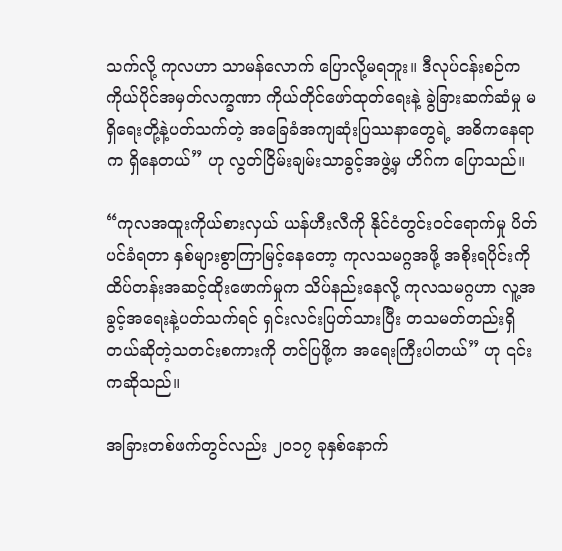သက်လို့ ကုလဟာ သာမန်လောက် ပြောလို့မရဘူး။ ဒီလုပ်ငန်းစဉ်က ကိုယ်ပိုင်အမှတ်လက္ခဏာ ကိုယ်တိုင်ဖော်ထုတ်ရေးနဲ့ ခွဲခြားဆက်ဆံမှု မရှိရေးတို့နဲ့ပတ်သက်တဲ့ အခြေခံအကျဆုံးပြဿနာတွေရဲ့ အဓိကနေရာက ရှိနေတယ်” ဟု လွတ်ငြိမ်းချမ်းသာခွင့်အဖွဲ့မှ ဟိဂ်က ပြောသည်။

“ကုလအထူးကိုယ်စားလှယ် ယန်ဟီးလီကို နိုင်ငံတွင်းဝင်ရောက်မှု ပိတ်ပင်ခံရတာ နှစ်များစွာကြာမြင့်နေတော့ ကုလသမဂ္ဂအဖို့ အစိုးရပိုင်းကို ထိပ်တန်းအဆင့်ထိုးဖောက်မှုက သိပ်နည်းနေလို့ ကုလသမဂ္ဂဟာ လူ့အခွင့်အရေးနဲ့ပတ်သက်ရင် ရှင်းလင်းပြတ်သားပြီး တသမတ်တည်းရှိတယ်ဆိုတဲ့သတင်းစကားကို တင်ပြဖို့က အရေးကြီးပါတယ်” ဟု ၎င်းကဆိုသည်။

အခြားတစ်ဖက်တွင်လည်း ၂၀၁၇ ခုနှစ်နောက်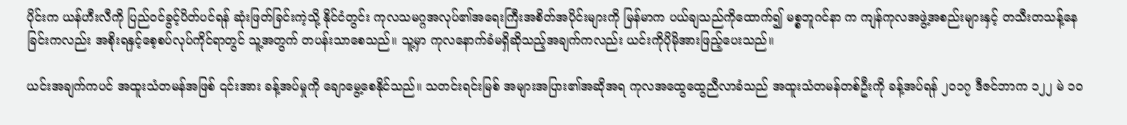ပိုင်းက ယန်ဟီးလီကို ပြည်ဝင်ခွင့်ပိတ်ပင်ရန် ဆုံးဖြတ်ခြင်းကဲ့သို့ နိုင်ငံတွင်း ကုလသမဂ္ဂအလုပ်၏အရေးကြီးအစိတ်အပိုင်းများကို မြန်မာက ပယ်ချသည်ကိုထောက်၍ မစ္စဘူဂင်နာ က ကျန်ကုလအဖွဲ့အစည်းများနှင့် တသီးတသန့်နေခြင်းကလည်း အစိုးရနှင့်စေ့စပ်လုပ်ကိုင်ရာတွင် သူ့အတွက် တပန်းသာစေသည်။ သူ့မှာ ကုလနောက်ခံမရှိဆိုသည့်အချက်ကလည်း ယင်းကိုပိုမိုအားဖြည့်ပေးသည်။

ယင်းအချက်ကပင် အထူးသံတမန်အဖြစ် ၎င်းအား ခန့်အပ်မှုကို ချောမွေ့စေနိုင်သည်။ သတင်းရင်းမြစ် အများအပြား၏အဆိုအရ ကုလအထွေထွေညီလာခံသည် အထူးသံတမန်တစ်ဦးကို ခန့်အပ်ရန် ၂၀၁၇ ဒီဇင်ဘာက ၁၂၂ မဲ ၁၀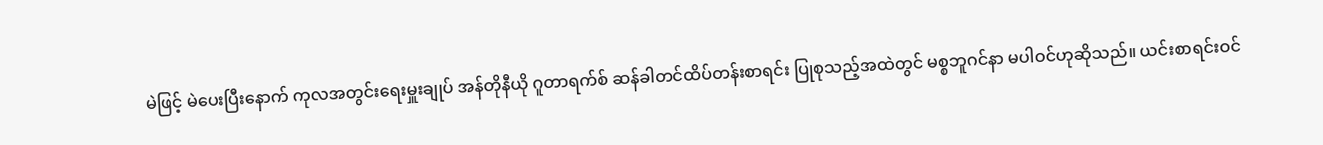မဲဖြင့် မဲပေးပြီးနောက် ကုလအတွင်းရေးမှူးချုပ် အန်တိုနီယို ဂူတာရက်စ် ဆန်ခါတင်ထိပ်တန်းစာရင်း ပြုစုသည့်အထဲတွင် မစ္စဘူဂင်နာ မပါဝင်ဟုဆိုသည်။ ယင်းစာရင်းဝင်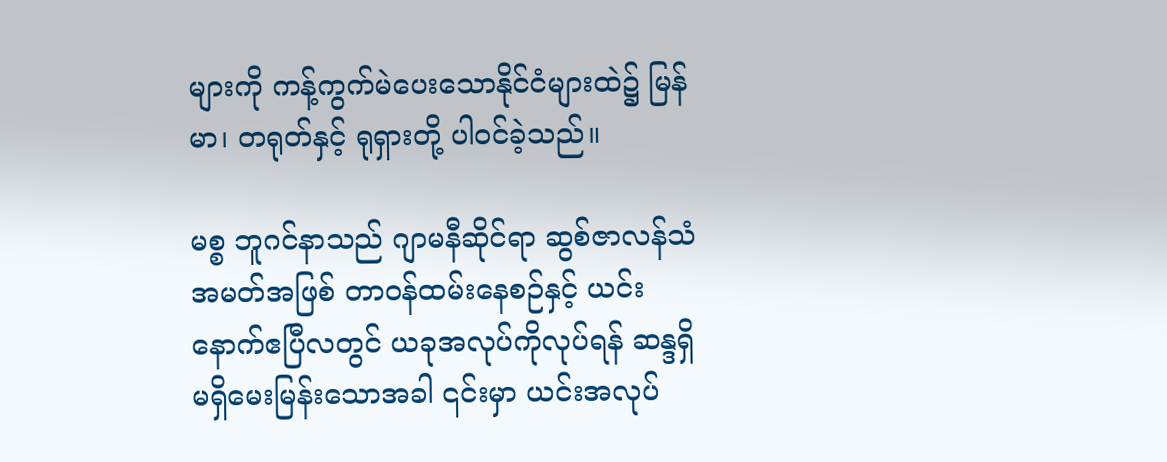များကို ကန့်ကွက်မဲပေးသောနိုင်ငံများထဲ၌ မြန်မာ၊ တရုတ်နှင့် ရုရှားတို့ ပါဝင်ခဲ့သည်။

မစ္စ ဘူဂင်နာသည် ဂျာမနီဆိုင်ရာ ဆွစ်ဇာလန်သံအမတ်အဖြစ် တာဝန်ထမ်းနေစဉ်နှင့် ယင်းနောက်ဧပြီလတွင် ယခုအလုပ်ကိုလုပ်ရန် ဆန္ဒရှိမရှိမေးမြန်းသောအခါ ၎င်းမှာ ယင်းအလုပ်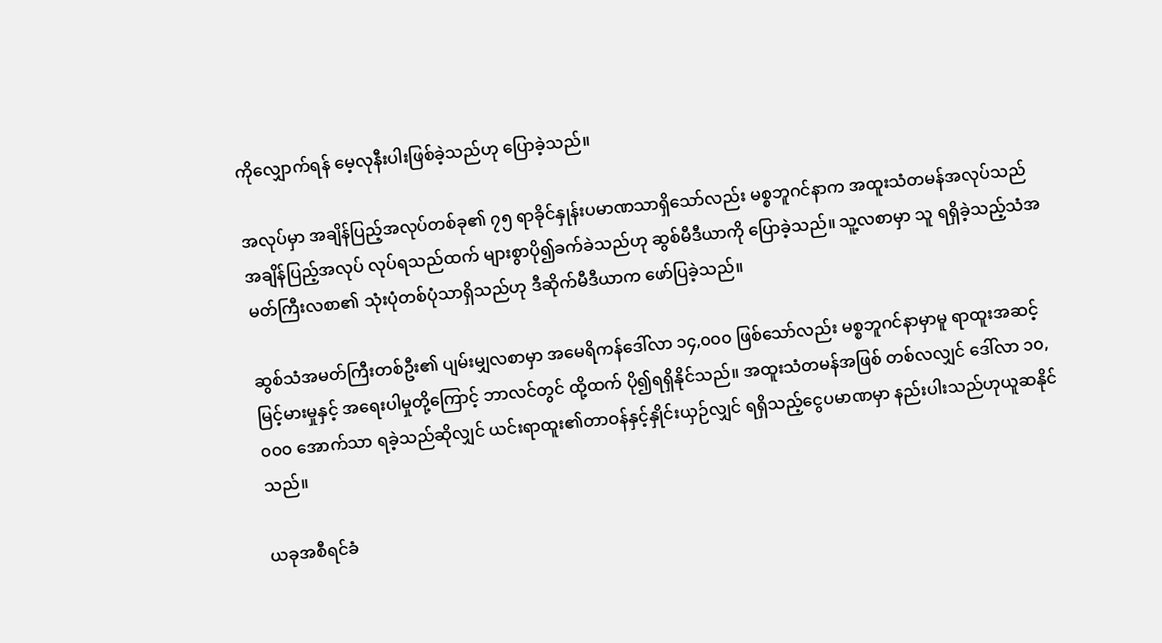ကိုလျှောက်ရန် မေ့လုနီးပါးဖြစ်ခဲ့သည်ဟု ပြောခဲ့သည်။

အလုပ်မှာ အချိန်ပြည့်အလုပ်တစ်ခု၏ ၇၅ ရာခိုင်နှုန်းပမာဏသာရှိသော်လည်း မစ္စဘူဂင်နာက အထူးသံတမန်အလုပ်သည် အချိန်ပြည့်အလုပ် လုပ်ရသည်ထက် များစွာပို၍ခက်ခဲသည်ဟု ဆွစ်မီဒီယာကို ပြောခဲ့သည်။ သူ့လစာမှာ သူ ရရှိခဲ့သည့်သံအမတ်ကြီးလစာ၏ သုံးပုံတစ်ပုံသာရှိသည်ဟု ဒီဆိုက်မီဒီယာက ဖော်ပြခဲ့သည်။

ဆွစ်သံအမတ်ကြီးတစ်ဦး၏ ပျမ်းမျှလစာမှာ အမေရိကန်ဒေါ်လာ ၁၄,၀၀၀ ဖြစ်သော်လည်း မစ္စဘူဂင်နာမှာမူ ရာထူးအဆင့်မြင့်မားမှုနှင့် အရေးပါမှုတို့ကြောင့် ဘာလင်တွင် ထို့ထက် ပို၍ရရှိနိုင်သည်။ အထူးသံတမန်အဖြစ် တစ်လလျှင် ဒေါ်လာ ၁၀,၀၀၀ အောက်သာ ရခဲ့သည်ဆိုလျှင် ယင်းရာထူး၏တာဝန်နှင့်နှိုင်းယှဉ်လျှင် ရရှိသည့်ငွေပမာဏမှာ နည်းပါးသည်ဟုယူဆနိုင်သည်။

ယခုအစီရင်ခံ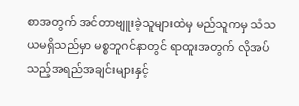စာအတွက် အင်တာဗျူးခဲ့သူများထဲမှ မည်သူကမှ သံသယမရှိသည်မှာ မစ္စဘူဂင်နာတွင် ရာထူးအတွက် လိုအပ်သည့်အရည်အချင်းများနှင့်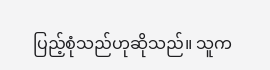ပြည့်စုံသည်ဟုဆိုသည်။ သူက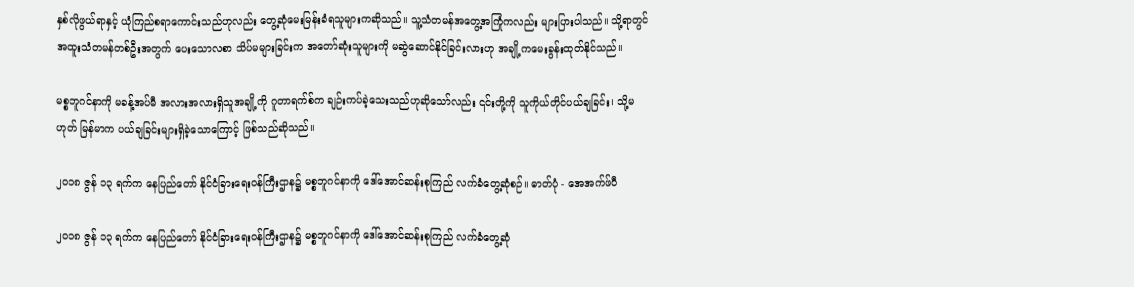နှစ်လိုဖွယ်ရာနှင့် ယုံကြည်စရာကောင်းသည်ဟုလည်း တွေ့ဆုံမေးမြန်းခံရသူများကဆိုသည်။ သူ့သံတမန်အတွေ့အကြုံကလည်း များပြားပါသည်။ သို့ရာတွင် အထူးသံတမန်တစ်ဦးအတွက် ပေးသောလစာ သိပ်မများခြင်းက အတော်ဆုံးသူများကို မဆွဲဆောင်နိုင်ခြင်းလားဟု အချို့ကမေးခွန်းထုတ်နိုင်သည်။

မစ္စဘူဂင်နာကို မခန့်အပ်မီ အလားအလားရှိသူအချို့ကို ဂူတာရက်စ်က ချဉ်းကပ်ခဲ့သေးသည်ဟုဆိုသော်လည်း ၎င်းတို့ကို သူကိုယ်တိုင်ပယ်ချခြင်း၊ သို့မဟုတ် မြန်မာက ပယ်ချခြင်းများရှိခဲ့သောကြောင့် ဖြစ်သည်ဆိုသည်။

၂၀၁၈ ဇွန် ၁၃ ရက်က နေပြည်တော် နိုင်ငံခြားရေးဝန်ကြီးဌာန၌ မစ္စဘူဂင်နာကို ဒေါ်အောင်ဆန်းစုကြည် လက်ခံတွေ့ဆုံစဉ်။ ဓာတ်ပုံ - အေအက်ဖ်ပီ

၂၀၁၈ ဇွန် ၁၃ ရက်က နေပြည်တော် နိုင်ငံခြားရေးဝန်ကြီးဌာန၌ မစ္စဘူဂင်နာကို ဒေါ်အောင်ဆန်းစုကြည် လက်ခံတွေ့ဆုံ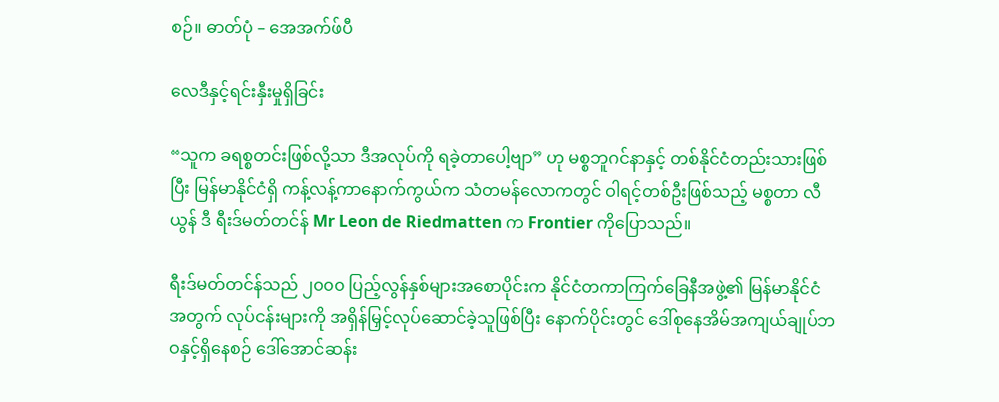စဉ်။ ဓာတ်ပုံ – အေအက်ဖ်ပီ

လေဒီနှင့်ရင်းနှီးမှုရှိခြင်း

“သူက ခရစ္စတင်းဖြစ်လို့သာ ဒီအလုပ်ကို ရခဲ့တာပေါ့ဗျာ” ဟု မစ္စဘူဂင်နာနှင့် တစ်နိုင်ငံတည်းသားဖြစ်ပြီး မြန်မာနိုင်ငံရှိ ကန့်လန့်ကာနောက်ကွယ်က သံတမန်လောကတွင် ဝါရင့်တစ်ဦးဖြစ်သည့် မစ္စတာ လီယွန် ဒီ ရီးဒ်မတ်တင်န် Mr Leon de Riedmatten က Frontier ကိုပြောသည်။

ရီးဒ်မတ်တင်န်သည် ၂၀၀၀ ပြည့်လွန်နှစ်များအစောပိုင်းက နိုင်ငံတကာကြက်ခြေနီအဖွဲ့၏ မြန်မာနိုင်ငံအတွက် လုပ်ငန်းများကို အရှိန်မြှင့်လုပ်ဆောင်ခဲ့သူဖြစ်ပြီး နောက်ပိုင်းတွင် ဒေါ်စုနေအိမ်အကျယ်ချုပ်ဘဝနှင့်ရှိနေစဉ် ဒေါ်အောင်ဆန်း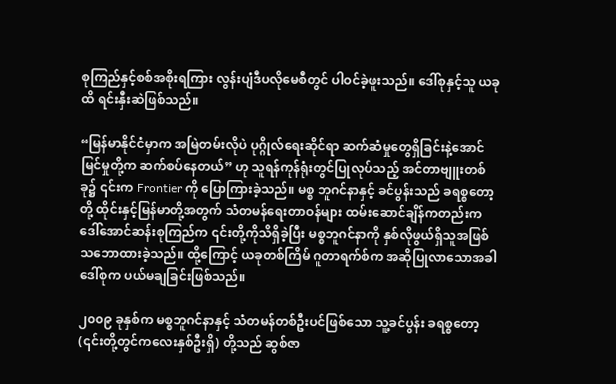စုကြည်နှင့်စစ်အစိုးရကြား လွန်းပျံဒီပလိုမေစီတွင် ပါဝင်ခဲ့ဖူးသည်။ ဒေါ်စုနှင့်သူ ယခုထိ ရင်းနှီးဆဲဖြစ်သည်။

“မြန်မာနိုင်ငံမှာက အမြဲတမ်းလိုပဲ ပုဂ္ဂိုလ်ရေးဆိုင်ရာ ဆက်ဆံမှုတွေရှိခြင်းနဲ့အောင်မြင်မှုတို့က ဆက်စပ်နေတယ်” ဟု သူရန်ကုန်ရုံးတွင်ပြုလုပ်သည့် အင်တာဗျူးတစ်ခု၌ ၎င်းက Frontier ကို ပြောကြားခဲ့သည်။ မစ္စ ဘူဂင်နာနှင့် ခင်ပွန်းသည် ခရစ္စတော့တို့ ထိုင်းနှင့်မြန်မာတို့အတွက် သံတမန်ရေးတာဝန်များ ထမ်းဆောင်ချိန်ကတည်းက ဒေါ်အောင်ဆန်းစုကြည်က ၎င်းတို့ကိုသိရှိခဲ့ပြီး မစ္စဘူဂင်နာကို နှစ်လိုဖွယ်ရှိသူအဖြစ် သဘောထားခဲ့သည်။ ထို့ကြောင့် ယခုတစ်ကြိမ် ဂူတာရက်စ်က အဆိုပြုလာသောအခါ ဒေါ်စုက ပယ်မချခြင်းဖြစ်သည်။

၂၀၀၉ ခုနှစ်က မစ္စဘူဂင်နာနှင့် သံတမန်တစ်ဦးပင်ဖြစ်သော သူ့ခင်ပွန်း ခရစ္စတော့(၎င်းတို့တွင်ကလေးနှစ်ဦးရှိ) တို့သည် ဆွစ်ဇာ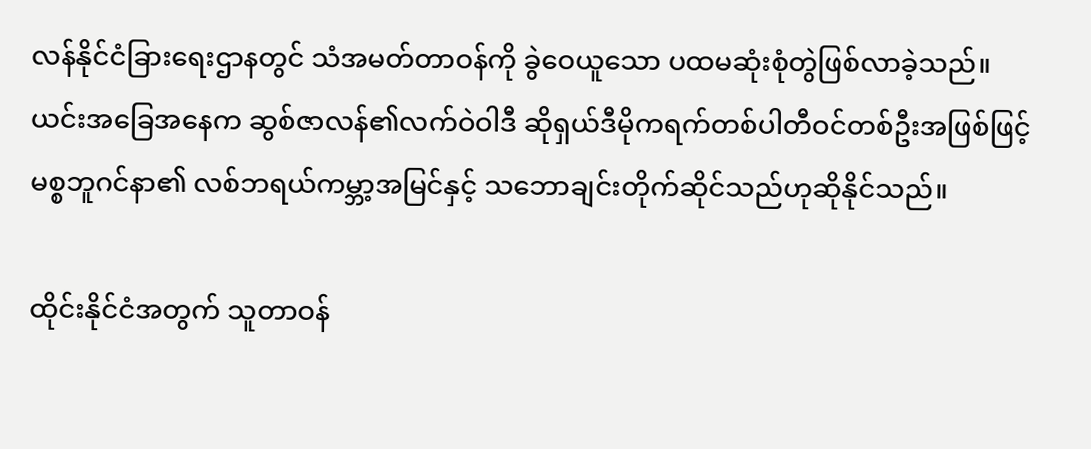လန်နိုင်ငံခြားရေးဌာနတွင် သံအမတ်တာဝန်ကို ခွဲဝေယူသော ပထမဆုံးစုံတွဲဖြစ်လာခဲ့သည်။ ယင်းအခြေအနေက ဆွစ်ဇာလန်၏လက်ဝဲဝါဒီ ဆိုရှယ်ဒီမိုကရက်တစ်ပါတီဝင်တစ်ဦးအဖြစ်ဖြင့် မစ္စဘူဂင်နာ၏ လစ်ဘရယ်ကမ္ဘာ့အမြင်နှင့် သဘောချင်းတိုက်ဆိုင်သည်ဟုဆိုနိုင်သည်။

ထိုင်းနိုင်ငံအတွက် သူတာဝန်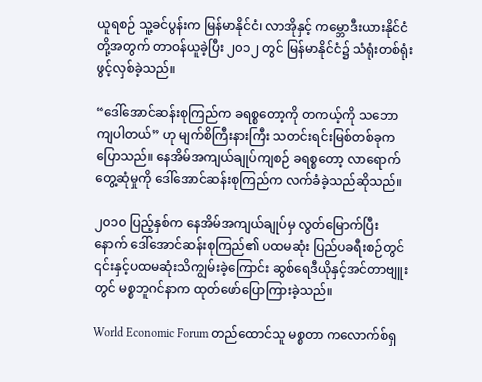ယူရစဉ် သူ့ခင်ပွန်းက မြန်မာနိုင်ငံ၊ လာအိုနှင့် ကမ္ဘောဒီးယားနိုင်ငံတို့အတွက် တာဝန်ယူခဲ့ပြီး ၂၀၁၂ တွင် မြန်မာနိုင်ငံ၌ သံရုံးတစ်ရုံးဖွင့်လှစ်ခဲ့သည်။

“ဒေါ်အောင်ဆန်းစုကြည်က ခရစ္စတော့ကို တကယ့်ကို သဘောကျပါတယ်” ဟု မျက်စိကြီးနားကြီး သတင်းရင်းမြစ်တစ်ခုက ပြောသည်။ နေအိမ်အကျယ်ချုပ်ကျစဉ် ခရစ္စတော့ လာရောက်တွေ့ဆုံမှုကို ဒေါ်အောင်ဆန်းစုကြည်က လက်ခံခဲ့သည်ဆိုသည်။

၂၀၁၀ ပြည့်နှစ်က နေအိမ်အကျယ်ချုပ်မှ လွတ်မြောက်ပြီးနောက် ဒေါ်အောင်ဆန်းစုကြည်၏ ပထမဆုံး ပြည်ပခရီးစဉ်တွင် ၎င်းနှင့်ပထမဆုံးသိကျွမ်းခဲ့ကြောင်း ဆွစ်ရေဒီယိုနှင့်အင်တာဗျူးတွင် မစ္စဘူဂင်နာက ထုတ်ဖော်ပြောကြားခဲ့သည်။

World Economic Forum တည်ထောင်သူ မစ္စတာ ကလောက်စ်ရှ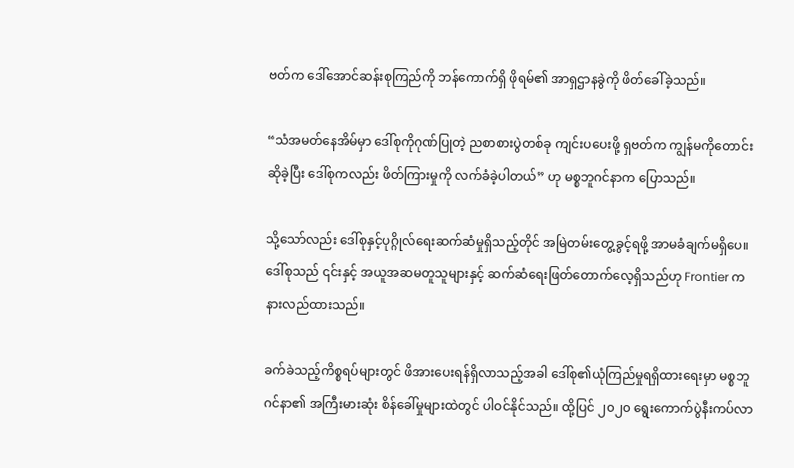ဗတ်က ဒေါ်အောင်ဆန်းစုကြည်ကို ဘန်ကောက်ရှိ ဖိုရမ်၏ အာရှဌာနခွဲကို ဖိတ်ခေါ်ခဲ့သည်။

“သံအမတ်နေအိမ်မှာ ဒေါ်စုကိုဂုဏ်ပြုတဲ့ ညစာစားပွဲတစ်ခု ကျင်းပပေးဖို့ ရှဗတ်က ကျွန်မကိုတောင်းဆိုခဲ့ပြီး ဒေါ်စုကလည်း ဖိတ်ကြားမှုကို လက်ခံခဲ့ပါတယ်” ဟု မစ္စဘူဂင်နာက ပြောသည်။

သို့သော်လည်း ဒေါ်စုနှင့်ပုဂ္ဂိုလ်ရေးဆက်ဆံမှုရှိသည့်တိုင် အမြဲတမ်းတွေ့ခွင့်ရဖို့ အာမခံချက်မရှိပေ။ ဒေါ်စုသည် ၎င်းနှင့် အယူအဆမတူသူများနှင့် ဆက်ဆံရေးဖြတ်တောက်လေ့ရှိသည်ဟု Frontier က နားလည်ထားသည်။

ခက်ခဲသည့်ကိစ္စရပ်များတွင် ဖိအားပေးရန်ရှိလာသည့်အခါ ဒေါ်စု၏ယုံကြည်မှုရရှိထားရေးမှာ မစ္စဘူဂင်နာ၏ အကြီးမားဆုံး စိန်ခေါ်မှုများထဲတွင် ပါဝင်နိုင်သည်။ ထို့ပြင် ၂၀၂၀ ရွေးကောက်ပွဲနီးကပ်လာ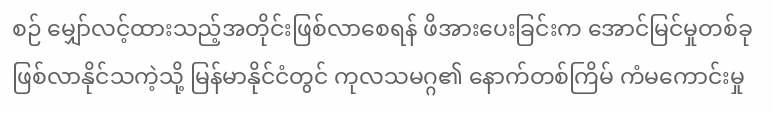စဉ် မျှော်လင့်ထားသည့်အတိုင်းဖြစ်လာစေရန် ဖိအားပေးခြင်းက အောင်မြင်မှုတစ်ခု ဖြစ်လာနိုင်သကဲ့သို့ မြန်မာနိုင်ငံတွင် ကုလသမဂ္ဂ၏ နောက်တစ်ကြိမ် ကံမကောင်းမှု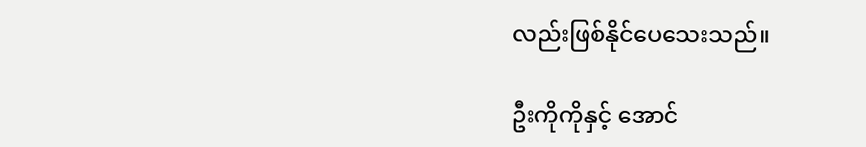လည်းဖြစ်နိုင်ပေသေးသည်။

ဦးကိုကိုနှင့် အောင်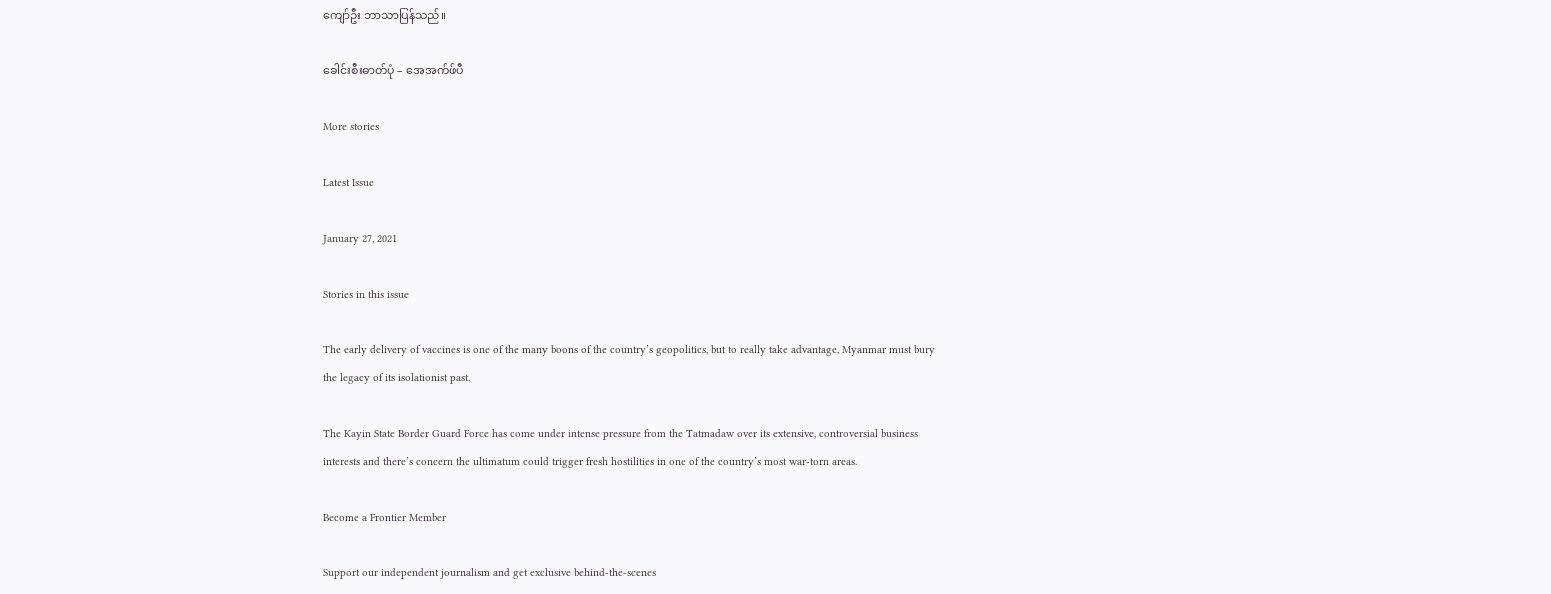ကျော်ဦး ဘာသာပြန်သည်။

ခေါင်းစီးဓာတ်ပုံ – အေအက်ဖ်ပီ

More stories

Latest Issue

January 27, 2021

Stories in this issue

The early delivery of vaccines is one of the many boons of the country’s geopolitics, but to really take advantage, Myanmar must bury the legacy of its isolationist past.

The Kayin State Border Guard Force has come under intense pressure from the Tatmadaw over its extensive, controversial business interests and there’s concern the ultimatum could trigger fresh hostilities in one of the country’s most war-torn areas.

Become a Frontier Member

Support our independent journalism and get exclusive behind-the-scenes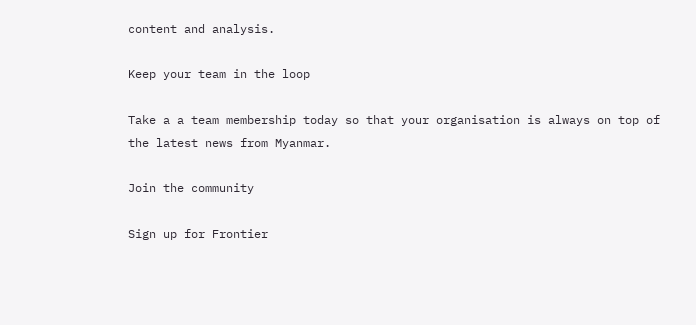content and analysis.

Keep your team in the loop

Take a a team membership today so that your organisation is always on top of the latest news from Myanmar.

Join the community

Sign up for Frontier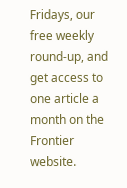Fridays, our free weekly round-up, and get access to one article a month on the Frontier website.